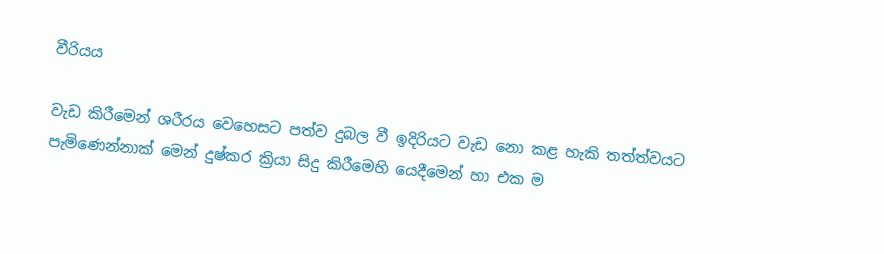වීරියය

වැඩ කිරීමෙන් ශරීරය වෙහෙසට පත්ව දුබල වී ඉදිරියට වැඩ නො කළ හැකි තත්ත්වයට පැමිණෙන්නාක් මෙන් දුෂ්කර ක්‍රියා සිදු කිරීමෙහි යෙදීමෙන් හා එක ම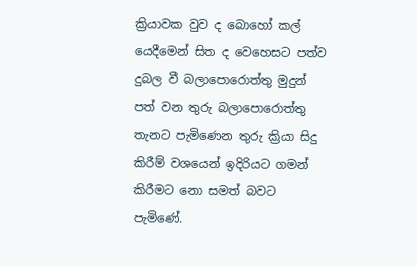ක්‍රියාවක වුව ද බොහෝ කල් යෙදීමෙන් සිත ද වෙහෙසට පත්ව දුබල වී බලාපොරොත්තු මුදුන් පත් වන තුරු බලාපොරොත්තු තැනට පැමිණෙන තුරු ක්‍රියා සිදු කිරීම් වශයෙන් ඉදිරියට ගමන් කිරීමට නො සමත් බවට පැමිණේ.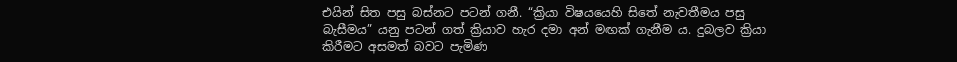එයින් සිත පසු බස්නට පටන් ගනී. “ක්‍රියා විෂයයෙහි සිතේ නැවතීමය පසු බැසීමය” යනු පටන් ගත් ක්‍රියාව හැර දමා අන් මඟක් ගැනීම ය. දුබලව ක්‍රියා කිරීමට අසමත් බවට පැමිණ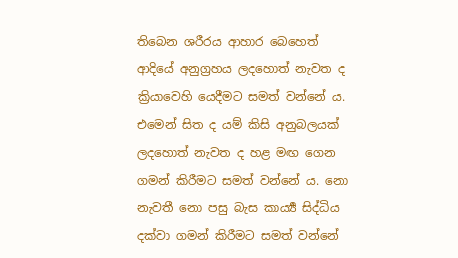තිබෙන ශරීරය ආහාර බෙහෙත් ආදියේ අනුග්‍ර‍හය ලදහොත් නැවත ද ක්‍රියාවෙහි යෙදීමට සමත් වන්නේ ය. එමෙන් සිත ද යම් කිසි අනුබලයක් ලදහොත් නැවත ද හළ මඟ ගෙන ගමන් කිරීමට සමත් වන්නේ ය. නො නැවතී නො පසු බැස කාර්‍ය්‍ය සිද්ධිය දක්වා ගමන් කිරීමට සමත් වන්නේ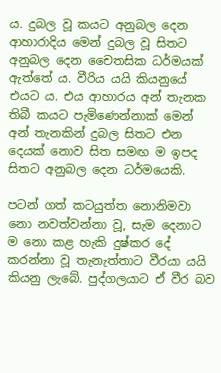ය. දුබල වූ කයට අනුබල දෙන ආහාරාදිය මෙන් දුබල වූ සිතට අනුබල දෙන චෛතසික ධර්මයක් ඇත්තේ ය. වීරිය යයි කියනුයේ එයට ය. එය ආහාරය අන් තැනක තිබී කයට පැමිණෙන්නාක් මෙන් අන් තැනකින් දුබල සිතට එන දෙයක් නොව සිත සමඟ ම ඉපද සිතට අනුබල දෙන ධර්මයෙකි.

පටන් ගත් කටයුත්ත නොනිමවා නො නවත්වන්නා වූ, සැම දෙනාට ම නො කළ හැකි දුෂ්කර දේ කරන්නා වූ තැනැත්තාට වීරයා යයි කියනු ලැබේ. පුද්ගලයාට ඒ වීර බව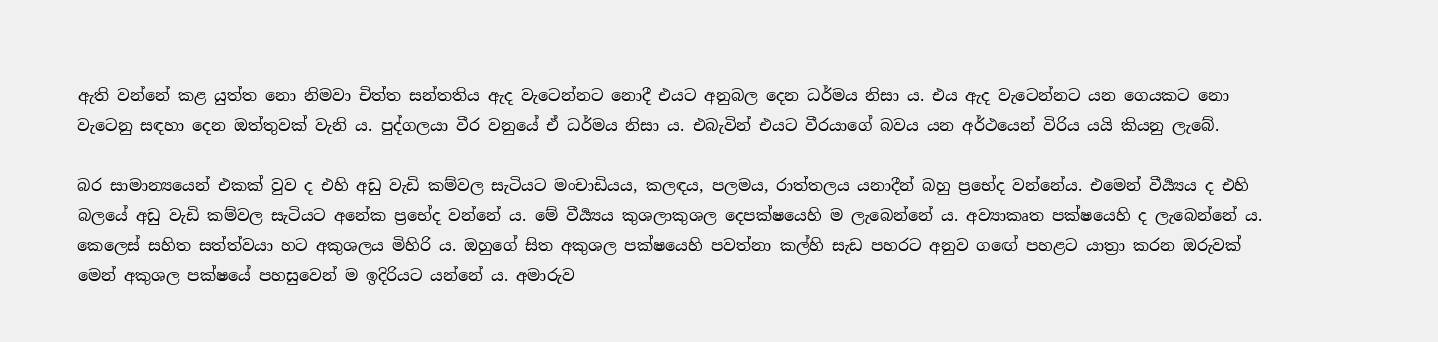ඇති වන්නේ කළ යුත්ත නො නිමවා චිත්ත සන්තතිය ඇද වැටෙන්නට නොදී එයට අනුබල දෙන ධර්මය නිසා ය. එය ඇද වැටෙන්නට යන ගෙයකට නො වැටෙනු සඳහා දෙන ඔත්තුවක් වැනි ය. පුද්ගලයා වීර වනුයේ ඒ ධර්මය නිසා ය. එබැවින් එයට වීරයාගේ බවය යන අර්ථයෙන් විරිය යයි කියනු ලැබේ.

බර සාමාන්‍යයෙන් එකක් වුව ද එහි අඩු වැඩි කම්වල සැටියට මංචාඩියය, කලඳය, පලමය, රාත්තලය යනාදීන් බහු ප්‍රභේද වන්නේය. එමෙන් වීර්‍ය්‍යය ද එහි බලයේ අඩු වැඩි කම්වල සැටියට අනේක ප්‍රභේද වන්නේ ය. මේ වීර්‍ය්‍යය කුශලාකුශල දෙපක්ෂයෙහි ම ලැබෙන්නේ ය. අව්‍යාකෘත පක්ෂයෙහි ද ලැබෙන්නේ ය. කෙලෙස් සහිත සත්ත්වයා හට අකුශලය මිහිරි ය. ඔහුගේ සිත අකුශල පක්ෂයෙහි පවත්නා කල්හි සැඩ පහරට අනුව ගඟේ පහළට යාත්‍රා කරන ඔරුවක් මෙන් අකුශල පක්ෂයේ පහසුවෙන් ම ඉදිරියට යන්නේ ය. අමාරුව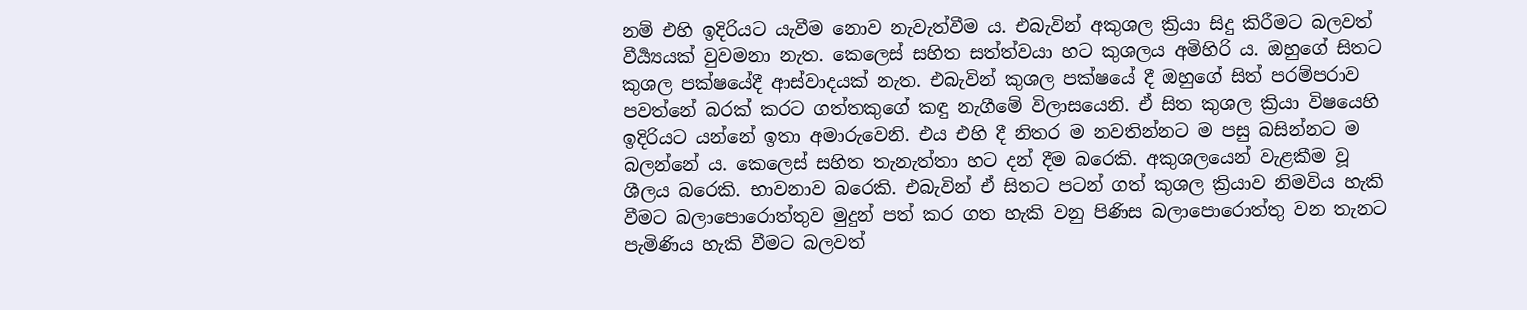නම් එහි ඉදිරියට යැවීම නොව නැවැත්වීම ය. එබැවින් අකුශල ක්‍රියා සිදු කිරීමට බලවත් වීර්‍ය්‍යයක් වුවමනා නැත. කෙලෙස් සහිත සත්ත්වයා හට කුශලය අමිහිරි ය. ඔහුගේ සිතට කුශල පක්ෂයේදී ආස්වාදයක් නැත. එබැවින් කුශල පක්ෂයේ දී ඔහුගේ සිත් පරම්පරාව පවත්නේ බරක් කරට ගත්තකුගේ කඳු නැගීමේ විලාසයෙනි. ඒ සිත කුශල ක්‍රියා විෂයෙහි ඉදිරියට යන්නේ ඉතා අමාරුවෙනි. එය එහි දී නිතර ම නවතින්නට ම පසු බසින්නට ම බලන්නේ ය. කෙලෙස් සහිත තැනැත්තා හට දන් දීම බරෙකි. අකුශලයෙන් වැළකීම වූ ශීලය බරෙකි. භාවනාව බරෙකි. එබැවින් ඒ සිතට පටන් ගත් කුශල ක්‍රියාව නිමවිය හැකි වීමට බලාපොරොත්තුව මුදුන් පත් කර ගත හැකි වනු පිණිස බලාපොරොත්තු වන තැනට පැමිණිය හැකි වීමට බලවත්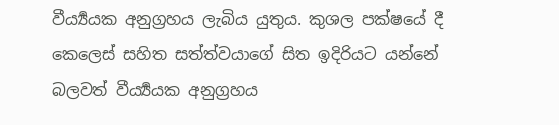වීර්‍ය්‍යයක අනුග්‍ර‍හය ලැබිය යුතුය. කුශල පක්ෂයේ දී කෙලෙස් සහිත සත්ත්වයාගේ සිත ඉදිරියට යන්නේ බලවත් වීර්‍ය්‍යයක අනුග්‍ර‍හය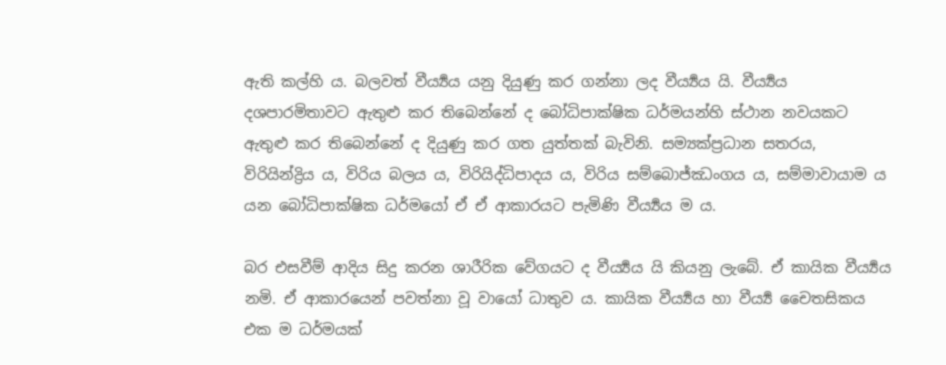ඇති කල්හි ය. බලවත් වීර්‍ය්‍යය යනු දියුණු කර ගන්නා ලද වීර්‍ය්‍යය යි. වීර්‍ය්‍යය දශපාරමිතාවට ඇතුළු කර තිබෙන්නේ ද බෝධිපාක්ෂික ධර්මයන්හි ස්ථාන නවයකට ඇතුළු කර තිබෙන්නේ ද දියුණු කර ගත යුත්තක් බැවිනි. සම්‍යක්ප්‍ර‍ධාන සතරය, විරියින්ද්‍රිය ය, විරිය බලය ය, විරියිද්ධිපාදය ය, විරිය සම්බොජ්ඣංගය ය, සම්මාවායාම ය යන බෝධිපාක්ෂික ධර්මයෝ ඒ ඒ ආකාරයට පැමිණි වීර්‍ය්‍යය ම ය.

බර එසවීම් ආදිය සිදු කරන ශාරීරික වේගයට ද වීර්‍ය්‍යය යි කියනු ලැබේ. ඒ කායික වීර්‍ය්‍යය නමි. ඒ ආකාරයෙන් පවත්නා වූ වායෝ ධාතුව ය. කායික වීර්‍ය්‍යය හා වීර්‍ය්‍ය චෛතසිකය එක ම ධර්මයක්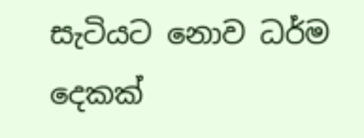සැටියට නොව ධර්ම දෙකක්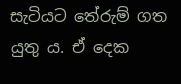සැටියට තේරුම් ගත යුතු ය. ඒ දෙක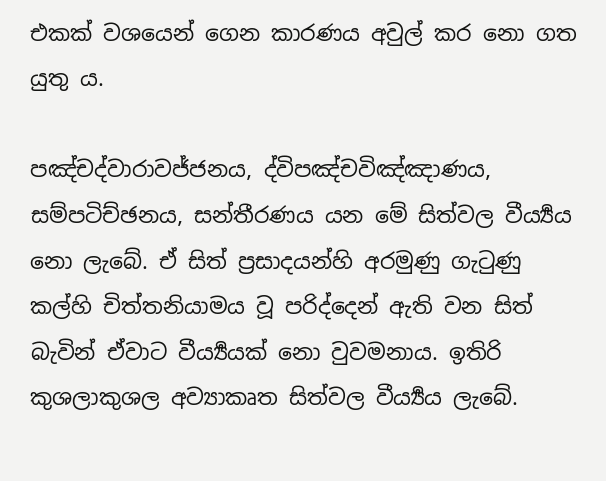එකක් වශයෙන් ගෙන කාරණය අවුල් කර නො ගත යුතු ය.

පඤ්චද්වාරාවජ්ජනය, ද්විපඤ්චවිඤ්ඤාණය, සම්පටිච්ඡනය, සන්තීරණය යන මේ සිත්වල වීර්‍ය්‍යය නො ලැබේ. ඒ සිත් ප්‍ර‍සාදයන්හි අරමුණු ගැටුණු කල්හි චිත්තනියාමය වූ පරිද්දෙන් ඇති වන සිත් බැවින් ඒවාට වීර්‍ය්‍යයක් නො වුවමනාය. ඉතිරි කුශලාකුශල අව්‍යාකෘත සිත්වල වීර්‍ය්‍යය ලැබේ.